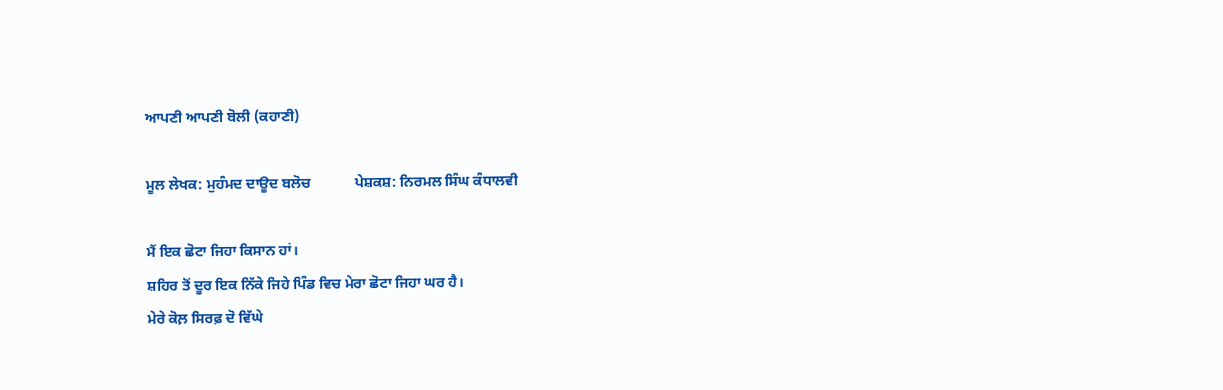ਆਪਣੀ ਆਪਣੀ ਬੋਲੀ (ਕਹਾਣੀ)

ਮੂਲ ਲੇਖਕ: ਮੁਹੰਮਦ ਦਾਊਦ ਬਲੋਚ            ਪੇਸ਼ਕਸ਼: ਨਿਰਮਲ ਸਿੰਘ ਕੰਧਾਲਵੀ

ਮੈਂ ਇਕ ਛੋਟਾ ਜਿਹਾ ਕਿਸਾਨ ਹਾਂ।
ਸ਼ਹਿਰ ਤੋਂ ਦੂਰ ਇਕ ਨਿੱਕੇ ਜਿਹੇ ਪਿੰਡ ਵਿਚ ਮੇਰਾ ਛੋਟਾ ਜਿਹਾ ਘਰ ਹੈ।
ਮੇਰੇ ਕੋਲ਼ ਸਿਰਫ਼ ਦੋ ਵਿੱਘੇ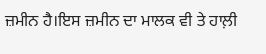ਜ਼ਮੀਨ ਹੈ।ਇਸ ਜ਼ਮੀਨ ਦਾ ਮਾਲਕ ਵੀ ਤੇ ਹਾਲ਼ੀ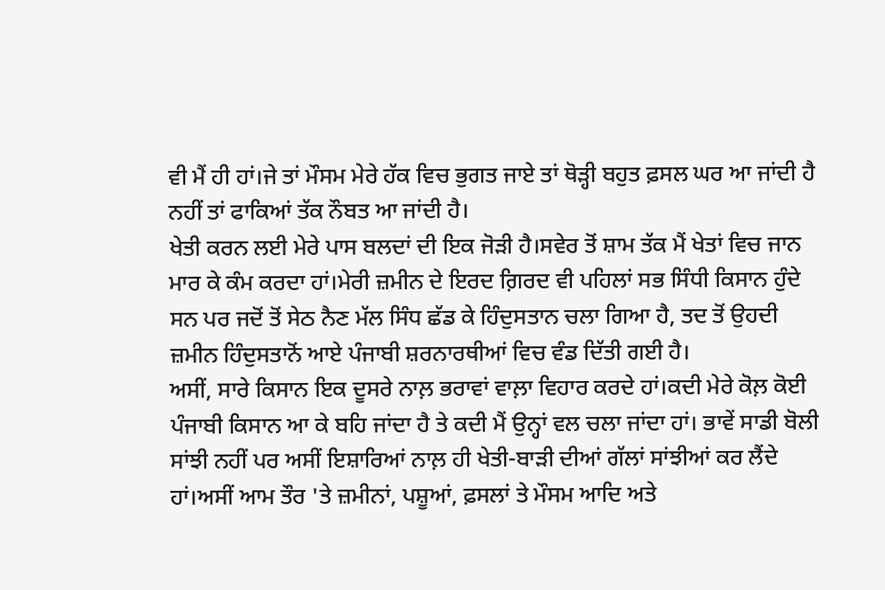ਵੀ ਮੈਂ ਹੀ ਹਾਂ।ਜੇ ਤਾਂ ਮੌਸਮ ਮੇਰੇ ਹੱਕ ਵਿਚ ਭੁਗਤ ਜਾਏ ਤਾਂ ਥੋੜ੍ਹੀ ਬਹੁਤ ਫ਼ਸਲ ਘਰ ਆ ਜਾਂਦੀ ਹੈ ਨਹੀਂ ਤਾਂ ਫਾਕਿਆਂ ਤੱਕ ਨੌਬਤ ਆ ਜਾਂਦੀ ਹੈ।
ਖੇਤੀ ਕਰਨ ਲਈ ਮੇਰੇ ਪਾਸ ਬਲਦਾਂ ਦੀ ਇਕ ਜੋੜੀ ਹੈ।ਸਵੇਰ ਤੋਂ ਸ਼ਾਮ ਤੱਕ ਮੈਂ ਖੇਤਾਂ ਵਿਚ ਜਾਨ ਮਾਰ ਕੇ ਕੰਮ ਕਰਦਾ ਹਾਂ।ਮੇਰੀ ਜ਼ਮੀਨ ਦੇ ਇਰਦ ਗ਼ਿਰਦ ਵੀ ਪਹਿਲਾਂ ਸਭ ਸਿੰਧੀ ਕਿਸਾਨ ਹੁੰਦੇ ਸਨ ਪਰ ਜਦੋਂ ਤੋਂ ਸੇਠ ਨੈਣ ਮੱਲ ਸਿੰਧ ਛੱਡ ਕੇ ਹਿੰਦੁਸਤਾਨ ਚਲਾ ਗਿਆ ਹੈ, ਤਦ ਤੋਂ ਉਹਦੀ ਜ਼ਮੀਨ ਹਿੰਦੁਸਤਾਨੋਂ ਆਏ ਪੰਜਾਬੀ ਸ਼ਰਨਾਰਥੀਆਂ ਵਿਚ ਵੰਡ ਦਿੱਤੀ ਗਈ ਹੈ।
ਅਸੀਂ, ਸਾਰੇ ਕਿਸਾਨ ਇਕ ਦੂਸਰੇ ਨਾਲ਼ ਭਰਾਵਾਂ ਵਾਲ਼ਾ ਵਿਹਾਰ ਕਰਦੇ ਹਾਂ।ਕਦੀ ਮੇਰੇ ਕੋਲ਼ ਕੋਈ ਪੰਜਾਬੀ ਕਿਸਾਨ ਆ ਕੇ ਬਹਿ ਜਾਂਦਾ ਹੈ ਤੇ ਕਦੀ ਮੈਂ ਉਨ੍ਹਾਂ ਵਲ ਚਲਾ ਜਾਂਦਾ ਹਾਂ। ਭਾਵੇਂ ਸਾਡੀ ਬੋਲੀ ਸਾਂਝੀ ਨਹੀਂ ਪਰ ਅਸੀਂ ਇਸ਼ਾਰਿਆਂ ਨਾਲ਼ ਹੀ ਖੇਤੀ-ਬਾੜੀ ਦੀਆਂ ਗੱਲਾਂ ਸਾਂਝੀਆਂ ਕਰ ਲੈਂਦੇ ਹਾਂ।ਅਸੀਂ ਆਮ ਤੌਰ 'ਤੇ ਜ਼ਮੀਨਾਂ, ਪਸ਼ੂਆਂ, ਫ਼ਸਲਾਂ ਤੇ ਮੌਸਮ ਆਦਿ ਅਤੇ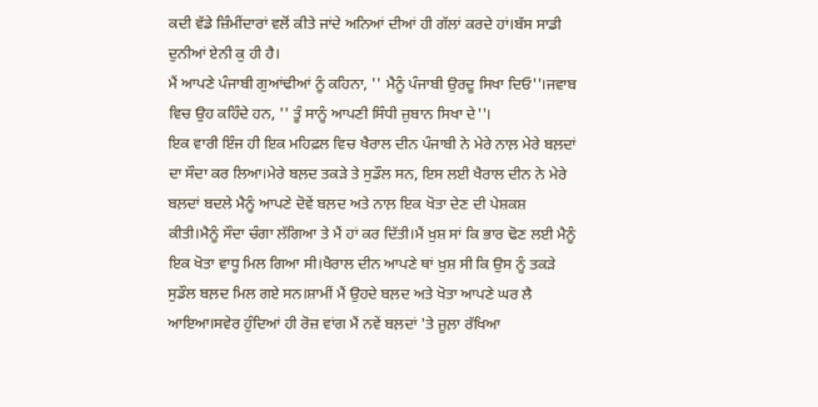ਕਦੀ ਵੱਡੇ ਜ਼ਿੰਮੀਂਦਾਰਾਂ ਵਲੋਂ ਕੀਤੇ ਜਾਂਦੇ ਅਨਿਆਂ ਦੀਆਂ ਹੀ ਗੱਲਾਂ ਕਰਦੇ ਹਾਂ।ਬੱਸ ਸਾਡੀ ਦੁਨੀਆਂ ਏਨੀ ਕੁ ਹੀ ਹੈ।
ਮੈਂ ਆਪਣੇ ਪੰਜਾਬੀ ਗੁਆਂਢੀਆਂ ਨੂੰ ਕਹਿਨਾ, '' ਮੈਨੂੰ ਪੰਜਾਬੀ ਉਰਦੂ ਸਿਖਾ ਦਿਓ''।ਜਵਾਬ ਵਿਚ ਉਹ ਕਹਿੰਦੇ ਹਨ, '' ਤੂੰ ਸਾਨੂੰ ਆਪਣੀ ਸਿੰਧੀ ਜ਼ੁਬਾਨ ਸਿਖਾ ਦੇ''।
ਇਕ ਵਾਰੀ ਇੰਜ ਹੀ ਇਕ ਮਹਿਫ਼ਲ ਵਿਚ ਖੈਰਾਲ ਦੀਨ ਪੰਜਾਬੀ ਨੇ ਮੇਰੇ ਨਾਲ਼ ਮੇਰੇ ਬਲ਼ਦਾਂ ਦਾ ਸੌਦਾ ਕਰ ਲਿਆ।ਮੇਰੇ ਬਲ਼ਦ ਤਕੜੇ ਤੇ ਸੁਡੌਲ ਸਨ, ਇਸ ਲਈ ਖੈਰਾਲ ਦੀਨ ਨੇ ਮੇਰੇ ਬਲ਼ਦਾਂ ਬਦਲੇ ਮੈਨੂੰ ਆਪਣੇ ਦੋਵੇਂ ਬਲ਼ਦ ਅਤੇ ਨਾਲ਼ ਇਕ ਖੋਤਾ ਦੇਣ ਦੀ ਪੇਸ਼ਕਸ਼ ਕੀਤੀ।ਮੈਨੂੰ ਸੌਦਾ ਚੰਗਾ ਲੱਗਿਆ ਤੇ ਮੈਂ ਹਾਂ ਕਰ ਦਿੱਤੀ।ਮੈਂ ਖ਼ੁਸ਼ ਸਾਂ ਕਿ ਭਾਰ ਢੋਣ ਲਈ ਮੈਨੂੰ ਇਕ ਖੋਤਾ ਵਾਧੂ ਮਿਲ ਗਿਆ ਸੀ।ਖੈਰਾਲ ਦੀਨ ਆਪਣੇ ਥਾਂ ਖ਼ੁਸ਼ ਸੀ ਕਿ ਉਸ ਨੂੰ ਤਕੜੇ ਸੁਡੌਲ ਬਲ਼ਦ ਮਿਲ ਗਏ ਸਨ।ਸ਼ਾਮੀਂ ਮੈਂ ਉਹਦੇ ਬਲ਼ਦ ਅਤੇ ਖੋਤਾ ਆਪਣੇ ਘਰ ਲੈ ਆਇਆ।ਸਵੇਰ ਹੁੰਦਿਆਂ ਹੀ ਰੋਜ਼ ਵਾਂਗ ਮੈਂ ਨਵੇਂ ਬਲ਼ਦਾਂ 'ਤੇ ਜੂਲ਼ਾ ਰੱਖਿਆ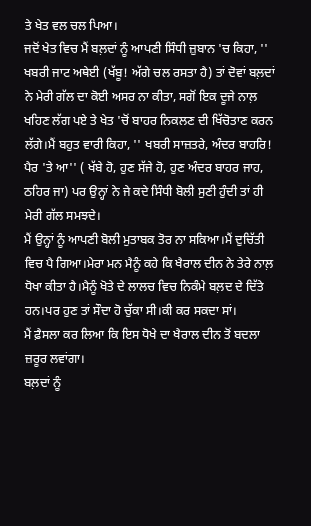ਤੇ ਖੇਤ ਵਲ ਚਲ ਪਿਆ।
ਜਦੋਂ ਖੇਤ ਵਿਚ ਮੈਂ ਬਲ਼ਦਾਂ ਨੂੰ ਆਪਣੀ ਸਿੰਧੀ ਜ਼ੁਬਾਨ 'ਚ ਕਿਹਾ, '' ਖਬਰੀ ਜਾਟ ਅਥੇਈ (ਖੱਬੂ! ਅੱਗੇ ਚਲ ਰਸਤਾ ਹੈ) ਤਾਂ ਦੋਵਾਂ ਬਲ਼ਦਾਂ ਨੇ ਮੇਰੀ ਗੱਲ ਦਾ ਕੋਈ ਅਸਰ ਨਾ ਕੀਤਾ, ਸਗੋਂ ਇਕ ਦੂਜੇ ਨਾਲ਼ ਖਹਿਣ ਲੱਗ ਪਏ ਤੇ ਖੇਤ 'ਚੋਂ ਬਾਹਰ ਨਿਕਲਣ ਦੀ ਖਿੱਚੋਤਾਣ ਕਰਨ ਲੱਗੇ।ਮੈਂ ਬਹੁਤ ਵਾਰੀ ਕਿਹਾ, '' ਖਬਰੀ ਸਾਜ਼ਤਰੇ, ਅੰਦਰ ਬਾਹਰਿ! ਪੈਰ 'ਤੇ ਆ'' ( ਖੱਬੇ ਹੋ, ਹੁਣ ਸੱਜੇ ਹੋ, ਹੁਣ ਅੰਦਰ ਬਾਹਰ ਜਾਹ, ਠਹਿਰ ਜਾ) ਪਰ ਉਨ੍ਹਾਂ ਨੇ ਜੇ ਕਦੇ ਸਿੰਧੀ ਬੋਲੀ ਸੁਣੀ ਹੁੰਦੀ ਤਾਂ ਹੀ ਮੇਰੀ ਗੱਲ ਸਮਝਦੇ।
ਮੈਂ ਉਨ੍ਹਾਂ ਨੂੰ ਆਪਣੀ ਬੋਲੀ ਮੁਤਾਬਕ ਤੋਰ ਨਾ ਸਕਿਆ।ਮੈਂ ਦੁਚਿੱਤੀ ਵਿਚ ਪੈ ਗਿਆ।ਮੇਰਾ ਮਨ ਮੈਨੂੰ ਕਹੇ ਕਿ ਖੈਰਾਲ ਦੀਨ ਨੇ ਤੇਰੇ ਨਾਲ਼ ਧੋਖਾ ਕੀਤਾ ਹੈ।ਮੈਨੂੰ ਖੋਤੇ ਦੇ ਲਾਲਚ ਵਿਚ ਨਿਕੰਮੇ ਬਲ਼ਦ ਦੇ ਦਿੱਤੇ ਹਨ।ਪਰ ਹੁਣ ਤਾਂ ਸੌਦਾ ਹੋ ਚੁੱਕਾ ਸੀ।ਕੀ ਕਰ ਸਕਦਾ ਸਾਂ।
ਮੈਂ ਫ਼ੈਸਲਾ ਕਰ ਲਿਆ ਕਿ ਇਸ ਧੋਖੇ ਦਾ ਖੈਰਾਲ ਦੀਨ ਤੋਂ ਬਦਲਾ ਜ਼ਰੂਰ ਲਵਾਂਗਾ।
ਬਲ਼ਦਾਂ ਨੂੰ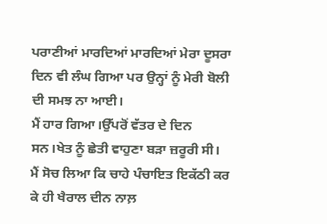ਪਰਾਣੀਆਂ ਮਾਰਦਿਆਂ ਮਾਰਦਿਆਂ ਮੇਰਾ ਦੂਸਰਾ ਦਿਨ ਵੀ ਲੰਘ ਗਿਆ ਪਰ ਉਨ੍ਹਾਂ ਨੂੰ ਮੇਰੀ ਬੋਲੀ ਦੀ ਸਮਝ ਨਾ ਆਈ।
ਮੈਂ ਹਾਰ ਗਿਆ।ਉੱਪਰੋਂ ਵੱਤਰ ਦੇ ਦਿਨ ਸਨ।ਖੇਤ ਨੂੰ ਛੇਤੀ ਵਾਹੁਣਾ ਬੜਾ ਜ਼ਰੂਰੀ ਸੀ।
ਮੈਂ ਸੋਚ ਲਿਆ ਕਿ ਚਾਹੇ ਪੰਚਾਇਤ ਇਕੱਠੀ ਕਰ ਕੇ ਹੀ ਖੈਰਾਲ ਦੀਨ ਨਾਲ਼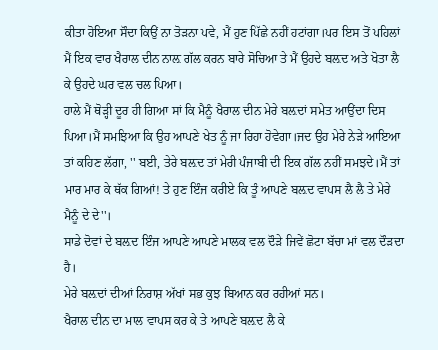ਕੀਤਾ ਹੋਇਆ ਸੌਦਾ ਕਿਉਂ ਨਾ ਤੋੜਨਾ ਪਵੇ, ਮੈਂ ਹੁਣ ਪਿੱਛੇ ਨਹੀਂ ਹਟਾਂਗਾ।ਪਰ ਇਸ ਤੋਂ ਪਹਿਲਾਂ ਮੈਂ ਇਕ ਵਾਰ ਖੈਰਾਲ ਦੀਨ ਨਾਲ਼ ਗੱਲ ਕਰਨ ਬਾਰੇ ਸੋਚਿਆ ਤੇ ਮੈਂ ਉਹਦੇ ਬਲ਼ਦ ਅਤੇ ਖੋਤਾ ਲੈ ਕੇ ਉਹਦੇ ਘਰ ਵਲ ਚਲ ਪਿਆ।
ਹਾਲੇ ਮੈਂ ਥੋੜ੍ਹੀ ਦੂਰ ਹੀ ਗਿਆ ਸਾਂ ਕਿ ਮੈਨੂੰ ਖੈਰਾਲ ਦੀਨ ਮੇਰੇ ਬਲ਼ਦਾਂ ਸਮੇਤ ਆਉਂਦਾ ਦਿਸ ਪਿਆ।ਮੈਂ ਸਮਝਿਆ ਕਿ ਉਹ ਆਪਣੇ ਖੇਤ ਨੂੰ ਜਾ ਰਿਹਾ ਹੋਵੇਗਾ।ਜਦ ਉਹ ਮੇਰੇ ਨੇੜੇ ਆਇਆ ਤਾਂ ਕਹਿਣ ਲੱਗਾ, '' ਬਈ, ਤੇਰੇ ਬਲ਼ਦ ਤਾਂ ਮੇਰੀ ਪੰਜਾਬੀ ਦੀ ਇਕ ਗੱਲ ਨਹੀਂ ਸਮਝਦੇ।ਮੈਂ ਤਾਂ ਮਾਰ ਮਾਰ ਕੇ ਥੱਕ ਗਿਆਂ! ਤੇ ਹੁਣ ਇੰਜ ਕਰੀਏ ਕਿ ਤੂੰ ਆਪਣੇ ਬਲ਼ਦ ਵਾਪਸ ਲੈ ਲੈ ਤੇ ਮੇਰੇ ਮੈਨੂੰ ਦੇ ਦੇ''।
ਸਾਡੇ ਦੋਵਾਂ ਦੇ ਬਲ਼ਦ ਇੰਜ ਆਪਣੇ ਆਪਣੇ ਮਾਲਕ ਵਲ ਦੌੜੇ ਜਿਵੇਂ ਛੋਟਾ ਬੱਚਾ ਮਾਂ ਵਲ ਦੌੜਦਾ ਹੈ।
ਮੇਰੇ ਬਲ਼ਦਾਂ ਦੀਆਂ ਨਿਰਾਸ਼ ਅੱਖਾਂ ਸਭ ਕੁਝ ਬਿਆਨ ਕਰ ਰਹੀਆਂ ਸਨ।
ਖੈਰਾਲ ਦੀਨ ਦਾ ਮਾਲ ਵਾਪਸ ਕਰ ਕੇ ਤੇ ਆਪਣੇ ਬਲ਼ਦ ਲੈ ਕੇ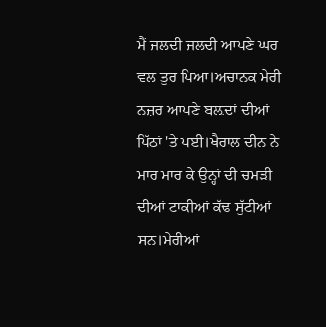ਮੈਂ ਜਲਦੀ ਜਲਦੀ ਆਪਣੇ ਘਰ ਵਲ ਤੁਰ ਪਿਆ।ਅਚਾਨਕ ਮੇਰੀ ਨਜ਼ਰ ਆਪਣੇ ਬਲ਼ਦਾਂ ਦੀਆਂ ਪਿੱਠਾਂ 'ਤੇ ਪਈ।ਖੈਰਾਲ ਦੀਨ ਨੇ ਮਾਰ ਮਾਰ ਕੇ ਉਨ੍ਹਾਂ ਦੀ ਚਮੜੀ ਦੀਆਂ ਟਾਕੀਆਂ ਕੱਢ ਸੁੱਟੀਆਂ ਸਨ।ਮੇਰੀਆਂ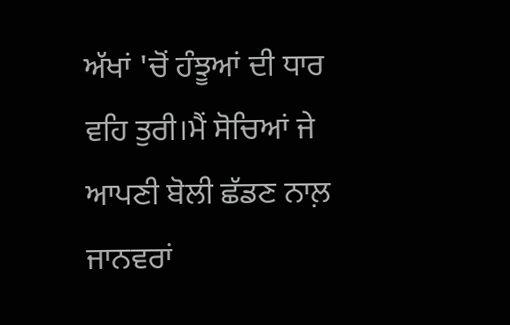ਅੱਖਾਂ 'ਚੋਂ ਹੰਝੂਆਂ ਦੀ ਧਾਰ ਵਹਿ ਤੁਰੀ।ਮੈਂ ਸੋਚਿਆਂ ਜੇ ਆਪਣੀ ਬੋਲੀ ਛੱਡਣ ਨਾਲ਼ ਜਾਨਵਰਾਂ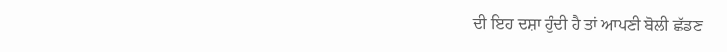ਦੀ ਇਹ ਦਸ਼ਾ ਹੁੰਦੀ ਹੈ ਤਾਂ ਆਪਣੀ ਬੋਲੀ ਛੱਡਣ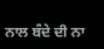ਨਾਲ ਬੰਦੇ ਦੀ ਨਾ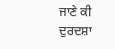ਜਾਣੇ ਕੀ ਦੁਰਦਸ਼ਾ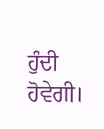ਹੁੰਦੀ ਹੋਵੇਗੀ।